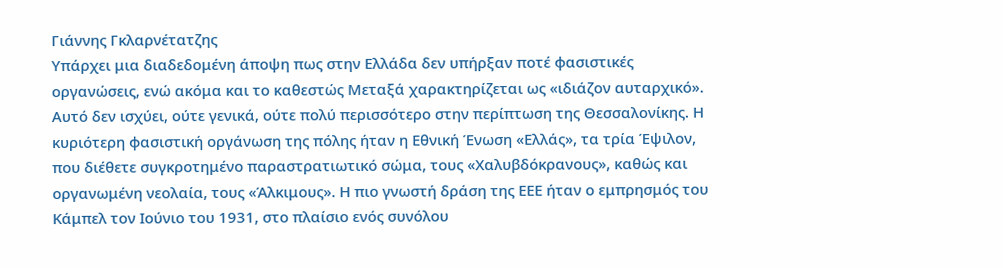Γιάννης Γκλαρνέτατζης
Υπάρχει μια διαδεδομένη άποψη πως στην Ελλάδα δεν υπήρξαν ποτέ φασιστικές οργανώσεις, ενώ ακόμα και το καθεστώς Μεταξά χαρακτηρίζεται ως «ιδιάζον αυταρχικό». Αυτό δεν ισχύει, ούτε γενικά, ούτε πολύ περισσότερο στην περίπτωση της Θεσσαλονίκης. Η κυριότερη φασιστική οργάνωση της πόλης ήταν η Εθνική Ένωση «Ελλάς», τα τρία Έψιλον, που διέθετε συγκροτημένο παραστρατιωτικό σώμα, τους «Χαλυβδόκρανους», καθώς και οργανωμένη νεολαία, τους «Άλκιμους». Η πιο γνωστή δράση της ΕΕΕ ήταν ο εμπρησμός του Κάμπελ τον Ιούνιο του 1931, στο πλαίσιο ενός συνόλου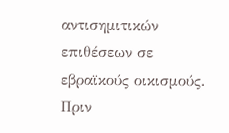αντισημιτικών επιθέσεων σε εβραϊκούς οικισμούς.
Πριν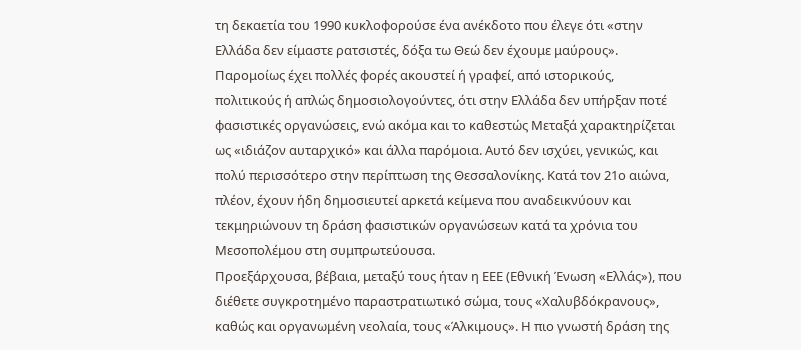τη δεκαετία του 1990 κυκλοφορούσε ένα ανέκδοτο που έλεγε ότι «στην Ελλάδα δεν είμαστε ρατσιστές, δόξα τω Θεώ δεν έχουμε μαύρους». Παρομοίως έχει πολλές φορές ακουστεί ή γραφεί, από ιστορικούς, πολιτικούς ή απλώς δημοσιολογούντες, ότι στην Ελλάδα δεν υπήρξαν ποτέ φασιστικές οργανώσεις, ενώ ακόμα και το καθεστώς Μεταξά χαρακτηρίζεται ως «ιδιάζον αυταρχικό» και άλλα παρόμοια. Αυτό δεν ισχύει, γενικώς, και πολύ περισσότερο στην περίπτωση της Θεσσαλονίκης. Κατά τον 21ο αιώνα, πλέον, έχουν ήδη δημοσιευτεί αρκετά κείμενα που αναδεικνύουν και τεκμηριώνουν τη δράση φασιστικών οργανώσεων κατά τα χρόνια του Μεσοπολέμου στη συμπρωτεύουσα.
Προεξάρχουσα, βέβαια, μεταξύ τους ήταν η ΕΕΕ (Εθνική Ένωση «Ελλάς»), που διέθετε συγκροτημένο παραστρατιωτικό σώμα, τους «Χαλυβδόκρανους», καθώς και οργανωμένη νεολαία, τους «Άλκιμους». Η πιο γνωστή δράση της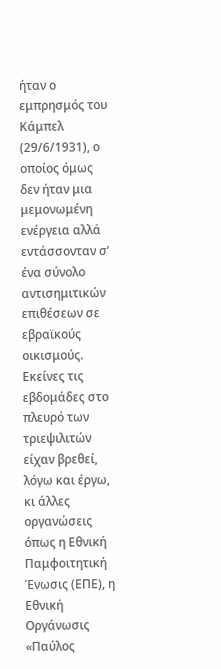ήταν ο εμπρησμός του Κάμπελ (29/6/1931), ο οποίος όμως δεν ήταν μια μεμονωμένη ενέργεια αλλά εντάσσονταν σ’ ένα σύνολο αντισημιτικών επιθέσεων σε εβραϊκούς οικισμούς. Εκείνες τις εβδομάδες στο πλευρό των τριεψιλιτών είχαν βρεθεί, λόγω και έργω, κι άλλες οργανώσεις όπως η Εθνική Παμφοιτητική Ένωσις (ΕΠΕ), η Εθνική Οργάνωσις «Παύλος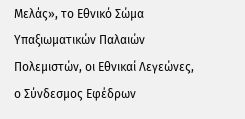Μελάς», το Εθνικό Σώμα Υπαξιωματικών Παλαιών Πολεμιστών, οι Εθνικαί Λεγεώνες, ο Σύνδεσμος Εφέδρων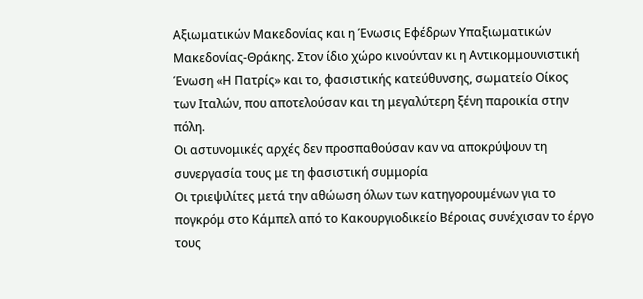Αξιωματικών Μακεδονίας και η Ένωσις Εφέδρων Υπαξιωματικών Μακεδονίας-Θράκης. Στον ίδιο χώρο κινούνταν κι η Αντικομμουνιστική Ένωση «Η Πατρίς» και το, φασιστικής κατεύθυνσης, σωματείο Οίκος των Ιταλών, που αποτελούσαν και τη μεγαλύτερη ξένη παροικία στην πόλη.
Οι αστυνομικές αρχές δεν προσπαθούσαν καν να αποκρύψουν τη συνεργασία τους με τη φασιστική συμμορία
Οι τριεψιλίτες μετά την αθώωση όλων των κατηγορουμένων για το πογκρόμ στο Κάμπελ από το Κακουργιοδικείο Βέροιας συνέχισαν το έργο τους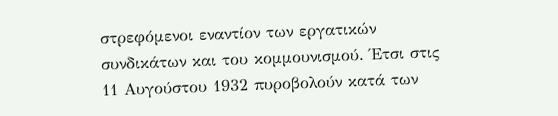στρεφόμενοι εναντίον των εργατικών συνδικάτων και του κομμουνισμού. Έτσι στις 11 Αυγούστου 1932 πυροβολούν κατά των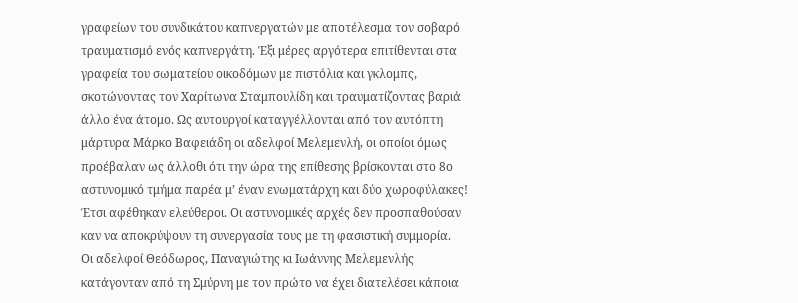γραφείων του συνδικάτου καπνεργατών με αποτέλεσμα τον σοβαρό τραυματισμό ενός καπνεργάτη. Έξι μέρες αργότερα επιτίθενται στα γραφεία του σωματείου οικοδόμων με πιστόλια και γκλομπς, σκοτώνοντας τον Χαρίτωνα Σταμπουλίδη και τραυματίζοντας βαριά άλλο ένα άτομο. Ως αυτουργοί καταγγέλλονται από τον αυτόπτη μάρτυρα Μάρκο Βαφειάδη οι αδελφοί Μελεμενλή, οι οποίοι όμως προέβαλαν ως άλλοθι ότι την ώρα της επίθεσης βρίσκονται στο 8ο αστυνομικό τμήμα παρέα μ’ έναν ενωματάρχη και δύο χωροφύλακες! Έτσι αφέθηκαν ελεύθεροι. Οι αστυνομικές αρχές δεν προσπαθούσαν καν να αποκρύψουν τη συνεργασία τους με τη φασιστική συμμορία.
Οι αδελφοί Θεόδωρος, Παναγιώτης κι Ιωάννης Μελεμενλής κατάγονταν από τη Σμύρνη με τον πρώτο να έχει διατελέσει κάποια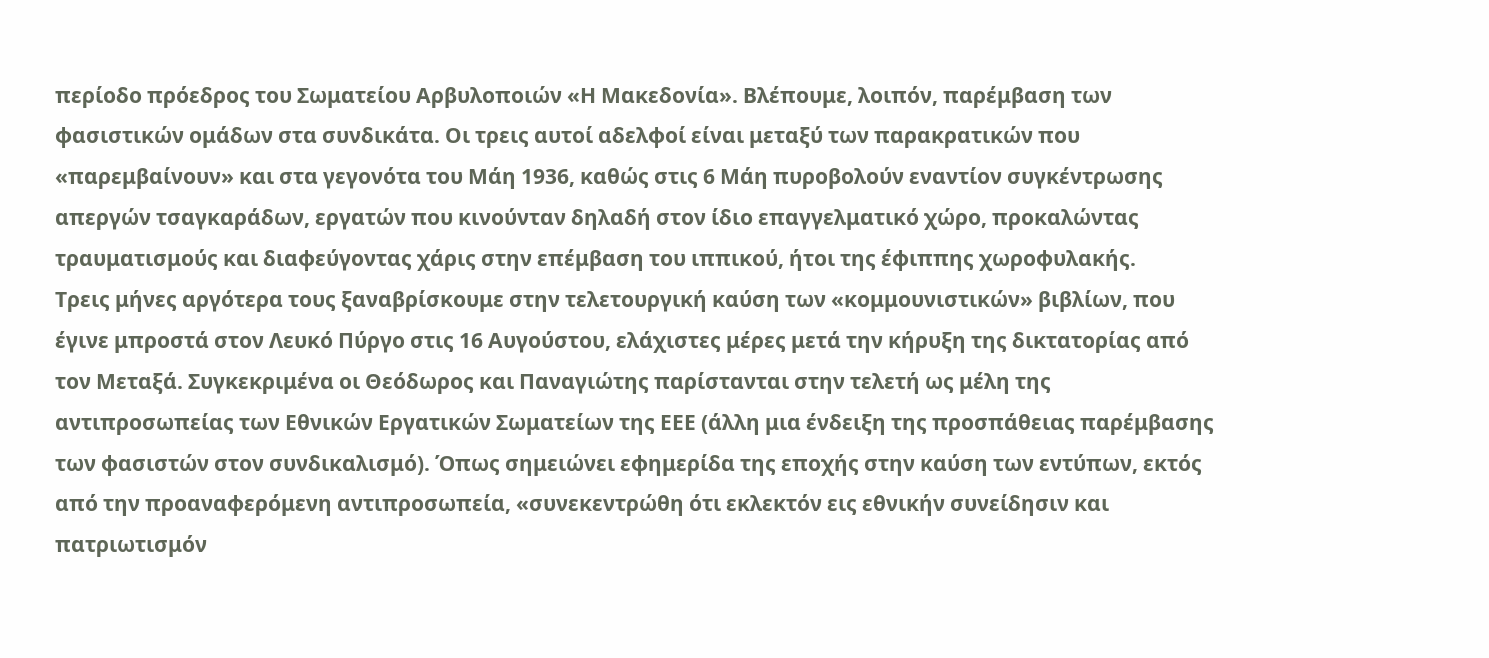περίοδο πρόεδρος του Σωματείου Αρβυλοποιών «Η Μακεδονία». Βλέπουμε, λοιπόν, παρέμβαση των φασιστικών ομάδων στα συνδικάτα. Οι τρεις αυτοί αδελφοί είναι μεταξύ των παρακρατικών που «παρεμβαίνουν» και στα γεγονότα του Μάη 1936, καθώς στις 6 Μάη πυροβολούν εναντίον συγκέντρωσης απεργών τσαγκαράδων, εργατών που κινούνταν δηλαδή στον ίδιο επαγγελματικό χώρο, προκαλώντας τραυματισμούς και διαφεύγοντας χάρις στην επέμβαση του ιππικού, ήτοι της έφιππης χωροφυλακής.
Τρεις μήνες αργότερα τους ξαναβρίσκουμε στην τελετουργική καύση των «κομμουνιστικών» βιβλίων, που έγινε μπροστά στον Λευκό Πύργο στις 16 Αυγούστου, ελάχιστες μέρες μετά την κήρυξη της δικτατορίας από τον Μεταξά. Συγκεκριμένα οι Θεόδωρος και Παναγιώτης παρίστανται στην τελετή ως μέλη της αντιπροσωπείας των Εθνικών Εργατικών Σωματείων της ΕΕΕ (άλλη μια ένδειξη της προσπάθειας παρέμβασης των φασιστών στον συνδικαλισμό). Όπως σημειώνει εφημερίδα της εποχής στην καύση των εντύπων, εκτός από την προαναφερόμενη αντιπροσωπεία, «συνεκεντρώθη ότι εκλεκτόν εις εθνικήν συνείδησιν και πατριωτισμόν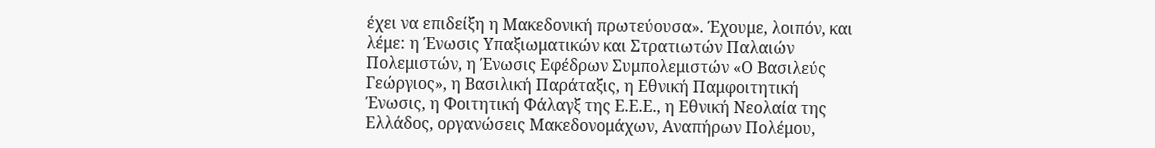έχει να επιδείξη η Μακεδονική πρωτεύουσα». Έχουμε, λοιπόν, και λέμε: η Ένωσις Υπαξιωματικών και Στρατιωτών Παλαιών Πολεμιστών, η Ένωσις Εφέδρων Συμπολεμιστών «Ο Βασιλεύς Γεώργιος», η Βασιλική Παράταξις, η Εθνική Παμφοιτητική Ένωσις, η Φοιτητική Φάλαγξ της Ε.Ε.Ε., η Εθνική Νεολαία της Ελλάδος, οργανώσεις Μακεδονομάχων, Αναπήρων Πολέμου,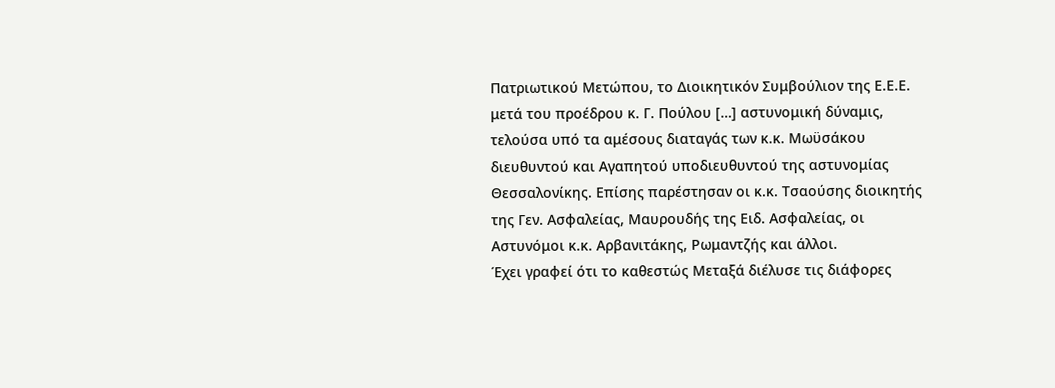Πατριωτικού Μετώπου, το Διοικητικόν Συμβούλιον της Ε.Ε.Ε. μετά του προέδρου κ. Γ. Πούλου […] αστυνομική δύναμις, τελούσα υπό τα αμέσους διαταγάς των κ.κ. Μωϋσάκου διευθυντού και Αγαπητού υποδιευθυντού της αστυνομίας Θεσσαλονίκης. Επίσης παρέστησαν οι κ.κ. Τσαούσης διοικητής της Γεν. Ασφαλείας, Μαυρουδής της Ειδ. Ασφαλείας, οι Αστυνόμοι κ.κ. Αρβανιτάκης, Ρωμαντζής και άλλοι.
Έχει γραφεί ότι το καθεστώς Μεταξά διέλυσε τις διάφορες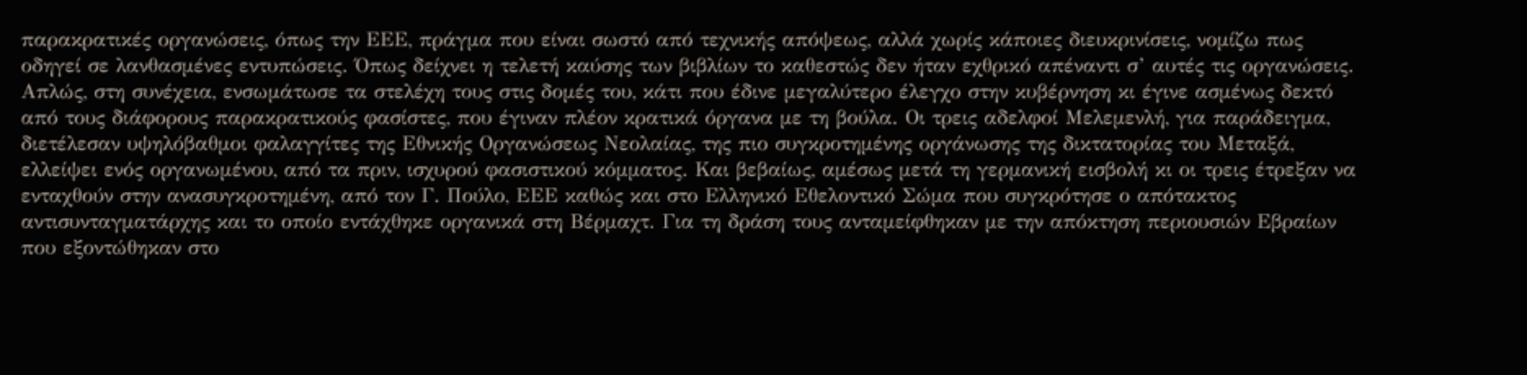παρακρατικές οργανώσεις, όπως την ΕΕΕ, πράγμα που είναι σωστό από τεχνικής απόψεως, αλλά χωρίς κάποιες διευκρινίσεις, νομίζω πως οδηγεί σε λανθασμένες εντυπώσεις. Όπως δείχνει η τελετή καύσης των βιβλίων το καθεστώς δεν ήταν εχθρικό απέναντι σ’ αυτές τις οργανώσεις. Απλώς, στη συνέχεια, ενσωμάτωσε τα στελέχη τους στις δομές του, κάτι που έδινε μεγαλύτερο έλεγχο στην κυβέρνηση κι έγινε ασμένως δεκτό από τους διάφορους παρακρατικούς φασίστες, που έγιναν πλέον κρατικά όργανα με τη βούλα. Οι τρεις αδελφοί Μελεμενλή, για παράδειγμα, διετέλεσαν υψηλόβαθμοι φαλαγγίτες της Εθνικής Οργανώσεως Νεολαίας, της πιο συγκροτημένης οργάνωσης της δικτατορίας του Μεταξά, ελλείψει ενός οργανωμένου, από τα πριν, ισχυρού φασιστικού κόμματος. Και βεβαίως, αμέσως μετά τη γερμανική εισβολή κι οι τρεις έτρεξαν να ενταχθούν στην ανασυγκροτημένη, από τον Γ. Πούλο, ΕΕΕ καθώς και στο Ελληνικό Εθελοντικό Σώμα που συγκρότησε ο απότακτος αντισυνταγματάρχης και το οποίο εντάχθηκε οργανικά στη Βέρμαχτ. Για τη δράση τους ανταμείφθηκαν με την απόκτηση περιουσιών Εβραίων που εξοντώθηκαν στο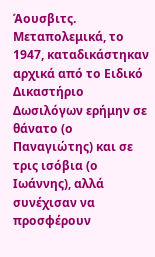Άουσβιτς.
Μεταπολεμικά, το 1947, καταδικάστηκαν αρχικά από το Ειδικό Δικαστήριο Δωσιλόγων ερήμην σε θάνατο (ο Παναγιώτης) και σε τρις ισόβια (ο Ιωάννης), αλλά συνέχισαν να προσφέρουν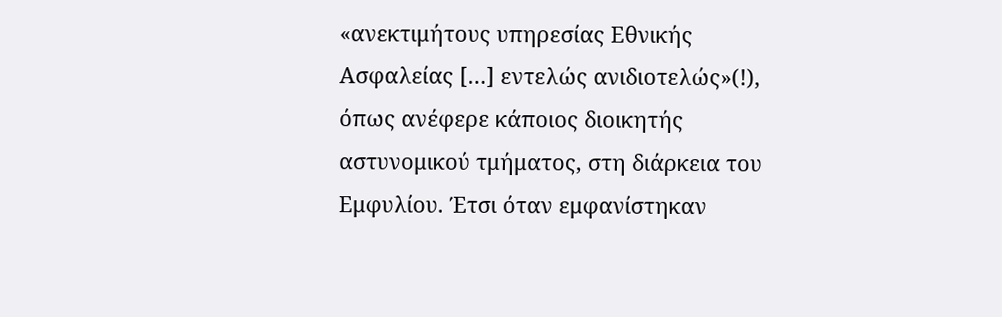«ανεκτιμήτους υπηρεσίας Εθνικής Ασφαλείας […] εντελώς ανιδιοτελώς»(!), όπως ανέφερε κάποιος διοικητής αστυνομικού τμήματος, στη διάρκεια του Εμφυλίου. Έτσι όταν εμφανίστηκαν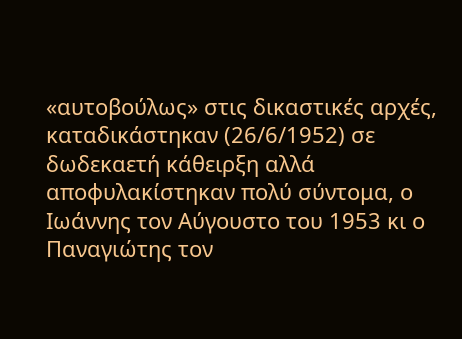«αυτοβούλως» στις δικαστικές αρχές, καταδικάστηκαν (26/6/1952) σε δωδεκαετή κάθειρξη αλλά αποφυλακίστηκαν πολύ σύντομα, ο Ιωάννης τον Αύγουστο του 1953 κι ο Παναγιώτης τον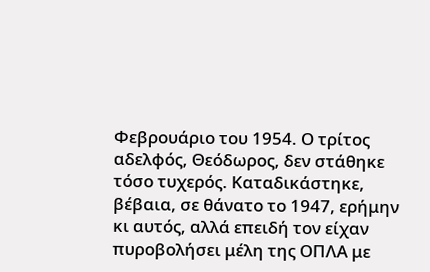Φεβρουάριο του 1954. Ο τρίτος αδελφός, Θεόδωρος, δεν στάθηκε τόσο τυχερός. Καταδικάστηκε, βέβαια, σε θάνατο το 1947, ερήμην κι αυτός, αλλά επειδή τον είχαν πυροβολήσει μέλη της ΟΠΛΑ με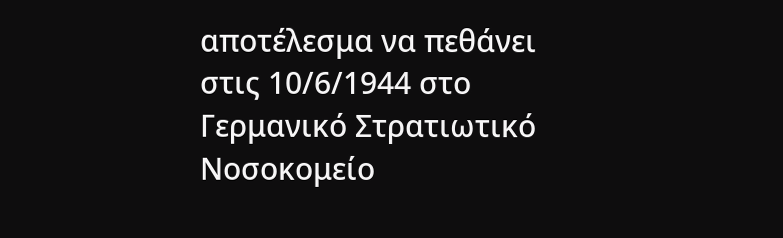αποτέλεσμα να πεθάνει στις 10/6/1944 στο Γερμανικό Στρατιωτικό Νοσοκομείο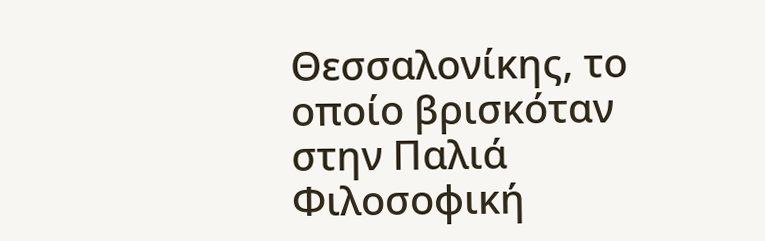Θεσσαλονίκης, το οποίο βρισκόταν στην Παλιά Φιλοσοφική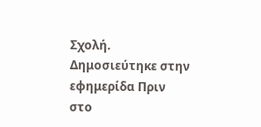Σχολή.
Δημοσιεύτηκε στην εφημερίδα Πριν στο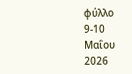φύλλο 9-10 Μαΐου 2026